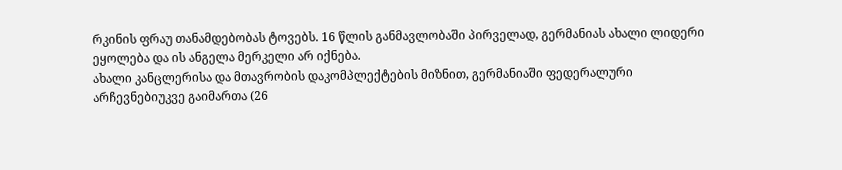რკინის ფრაუ თანამდებობას ტოვებს. 16 წლის განმავლობაში პირველად, გერმანიას ახალი ლიდერი ეყოლება და ის ანგელა მერკელი არ იქნება.
ახალი კანცლერისა და მთავრობის დაკომპლექტების მიზნით, გერმანიაში ფედერალური არჩევნებიუკვე გაიმართა (26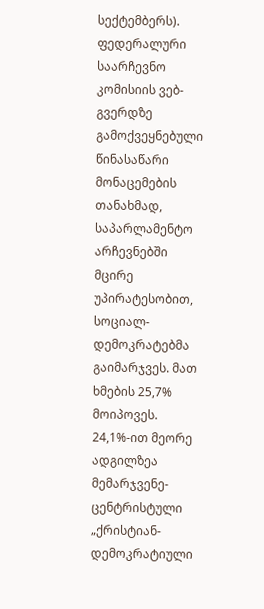სექტემბერს).
ფედერალური საარჩევნო კომისიის ვებ-გვერდზე გამოქვეყნებული წინასაწარი მონაცემების თანახმად, საპარლამენტო არჩევნებში მცირე უპირატესობით, სოციალ-დემოკრატებმა გაიმარჯვეს. მათ ხმების 25,7% მოიპოვეს.
24,1%-ით მეორე ადგილზეა მემარჯვენე-ცენტრისტული „ქრისტიან-დემოკრატიული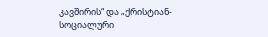კავშირის“ და „ქრისტიან-სოციალური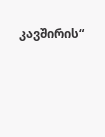კავშირის“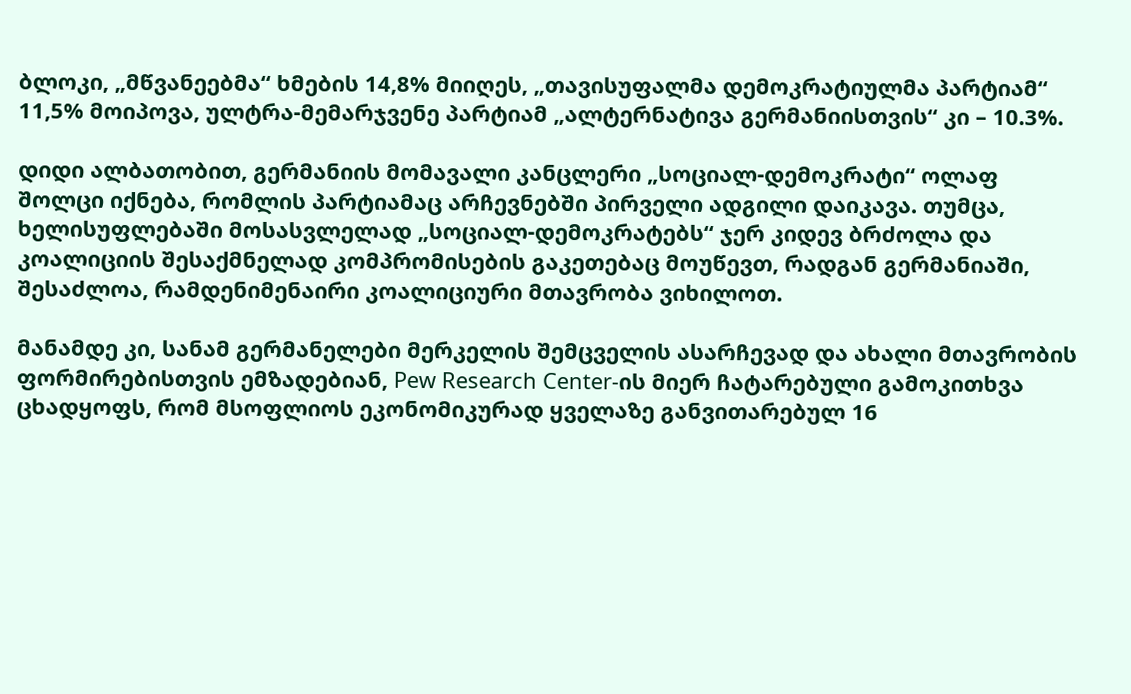ბლოკი, „მწვანეებმა“ ხმების 14,8% მიიღეს, „თავისუფალმა დემოკრატიულმა პარტიამ“ 11,5% მოიპოვა, ულტრა-მემარჯვენე პარტიამ „ალტერნატივა გერმანიისთვის“ კი – 10.3%.

დიდი ალბათობით, გერმანიის მომავალი კანცლერი „სოციალ-დემოკრატი“ ოლაფ შოლცი იქნება, რომლის პარტიამაც არჩევნებში პირველი ადგილი დაიკავა. თუმცა, ხელისუფლებაში მოსასვლელად „სოციალ-დემოკრატებს“ ჯერ კიდევ ბრძოლა და კოალიციის შესაქმნელად კომპრომისების გაკეთებაც მოუწევთ, რადგან გერმანიაში, შესაძლოა, რამდენიმენაირი კოალიციური მთავრობა ვიხილოთ.

მანამდე კი, სანამ გერმანელები მერკელის შემცველის ასარჩევად და ახალი მთავრობის ფორმირებისთვის ემზადებიან, Pew Research Center-ის მიერ ჩატარებული გამოკითხვა ცხადყოფს, რომ მსოფლიოს ეკონომიკურად ყველაზე განვითარებულ 16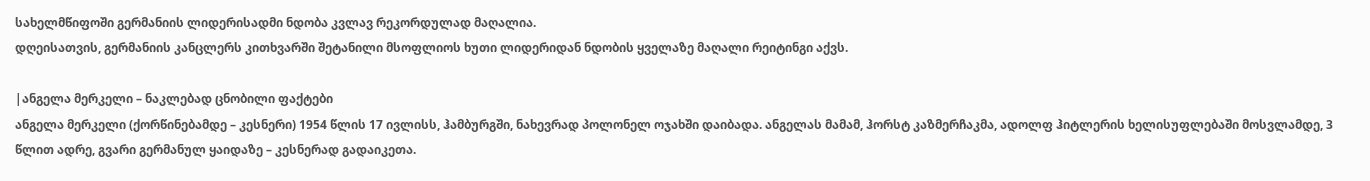სახელმწიფოში გერმანიის ლიდერისადმი ნდობა კვლავ რეკორდულად მაღალია.
დღეისათვის, გერმანიის კანცლერს კითხვარში შეტანილი მსოფლიოს ხუთი ლიდერიდან ნდობის ყველაზე მაღალი რეიტინგი აქვს.

|ანგელა მერკელი – ნაკლებად ცნობილი ფაქტები
ანგელა მერკელი (ქორწინებამდე – კესნერი) 1954 წლის 17 ივლისს, ჰამბურგში, ნახევრად პოლონელ ოჯახში დაიბადა. ანგელას მამამ, ჰორსტ კაზმერჩაკმა, ადოლფ ჰიტლერის ხელისუფლებაში მოსვლამდე, 3 წლით ადრე, გვარი გერმანულ ყაიდაზე – კესნერად გადაიკეთა.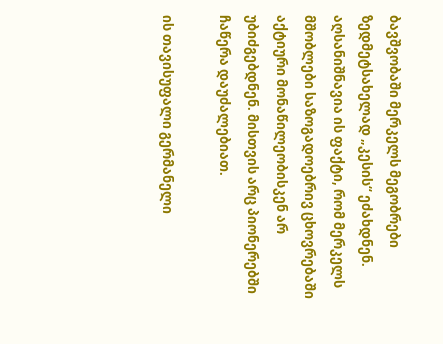ბავშვობაში მერკელს მეგობრები ზედმეტსახელად „კესის“ ეძახდნენ.
აღსანიშნავია ის ფაქტი, რომ მერკელს მშობლები საზოგადოებრივ ცხოვრებაში აქტიური მონაწილეობისკენ არ უბიძგებდნენ. მისთვის არც პიონერებში ჩაწერა დაუძალებიათ.

ის თავისუფალი გერმანელი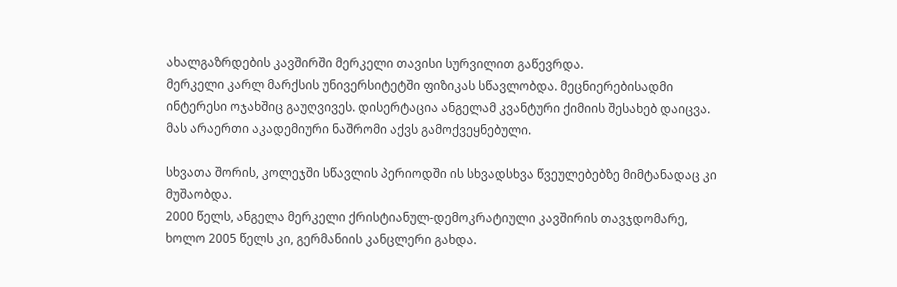ახალგაზრდების კავშირში მერკელი თავისი სურვილით გაწევრდა.
მერკელი კარლ მარქსის უნივერსიტეტში ფიზიკას სწავლობდა. მეცნიერებისადმი ინტერესი ოჯახშიც გაუღვივეს. დისერტაცია ანგელამ კვანტური ქიმიის შესახებ დაიცვა. მას არაერთი აკადემიური ნაშრომი აქვს გამოქვეყნებული.

სხვათა შორის, კოლეჯში სწავლის პერიოდში ის სხვადსხვა წვეულებებზე მიმტანადაც კი მუშაობდა.
2000 წელს, ანგელა მერკელი ქრისტიანულ-დემოკრატიული კავშირის თავჯდომარე, ხოლო 2005 წელს კი, გერმანიის კანცლერი გახდა.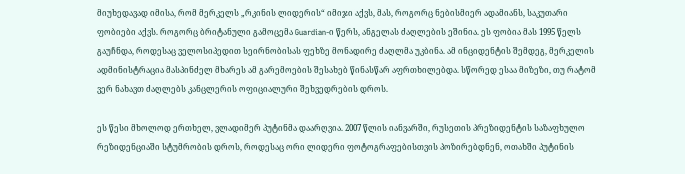მიუხედავად იმისა, რომ მერკელს „რკინის ლიდერის“ იმიჯი აქვს, მას, როგორც ნებისმიერ ადამიანს, საკუთარი ფობიები აქვს. როგორც ბრიტანული გამოცემა Guardian-ი წერს, ანგელას ძაღლების ეშინია. ეს ფობია მას 1995 წელს გაუჩნდა, როდესაც ველოსიპედით სეირნობისას ფეხზე მონადირე ძაღლმა უკბინა. ამ ინციდენტის შემდეგ, მერკელის ადმინისტრაცია მასპინძელ მხარეს ამ გარემოების შესახებ წინასწარ აფრთხილებდა. სწორედ ესაა მიზეზი, თუ რატომ ვერ ნახავთ ძაღლებს კანცლერის ოფიციალური შეხვედრების დროს.

ეს წესი მხოლოდ ერთხელ, ვლადიმერ პუტინმა დაარღვია. 2007 წლის იანვარში, რუსეთის პრეზიდენტის საზაფხულო რეზიდენციაში სტუმრობის დროს, როდესაც ორი ლიდერი ფოტოგრაფებისთვის პოზირებდნენ, ოთახში პუტინის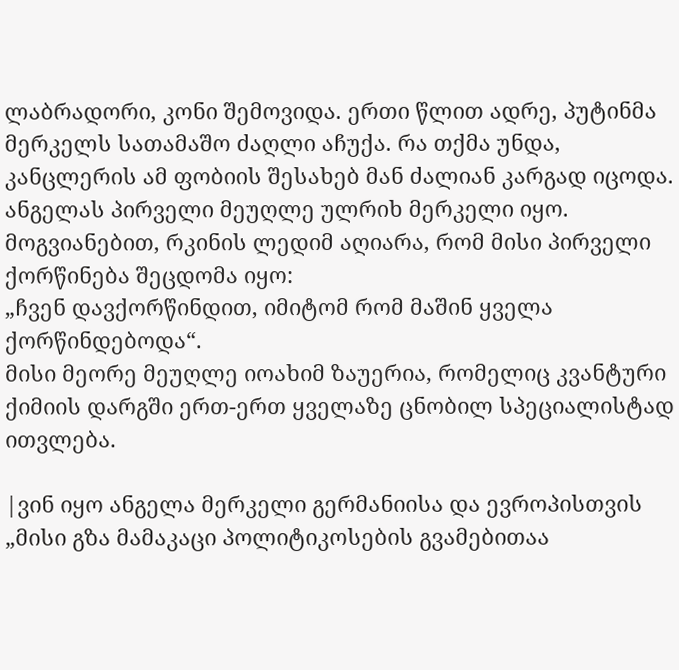ლაბრადორი, კონი შემოვიდა. ერთი წლით ადრე, პუტინმა მერკელს სათამაშო ძაღლი აჩუქა. რა თქმა უნდა, კანცლერის ამ ფობიის შესახებ მან ძალიან კარგად იცოდა.
ანგელას პირველი მეუღლე ულრიხ მერკელი იყო. მოგვიანებით, რკინის ლედიმ აღიარა, რომ მისი პირველი ქორწინება შეცდომა იყო:
„ჩვენ დავქორწინდით, იმიტომ რომ მაშინ ყველა ქორწინდებოდა“.
მისი მეორე მეუღლე იოახიმ ზაუერია, რომელიც კვანტური ქიმიის დარგში ერთ-ერთ ყველაზე ცნობილ სპეციალისტად ითვლება.

|ვინ იყო ანგელა მერკელი გერმანიისა და ევროპისთვის
„მისი გზა მამაკაცი პოლიტიკოსების გვამებითაა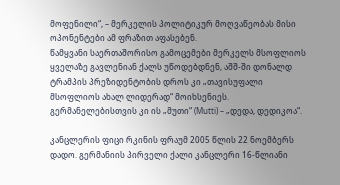მოფენილი“, – მერკელის პოლიტიკურ მოღვაწეობას მისი ოპონენტები ამ ფრაზით აფასებენ.
წამყვანი საერთაშორისო გამოცემები მერკელს მსოფლიოს ყველაზე გავლენიან ქალს უწოდებდნენ, აშშ-ში დონალდ ტრამპის პრეზიდენტობის დროს კი „თავისუფალი მსოფლიოს ახალ ლიდერად“ მოიხსენიეს.
გერმანელებისთვის კი ის „მუთი“ (Mutti) – „დედა, დედიკოა“.

კანცლერის ფიცი რკინის ფრაუმ 2005 წლის 22 ნოემბერს დადო. გერმანიის პირველი ქალი კანცლერი 16-წლიანი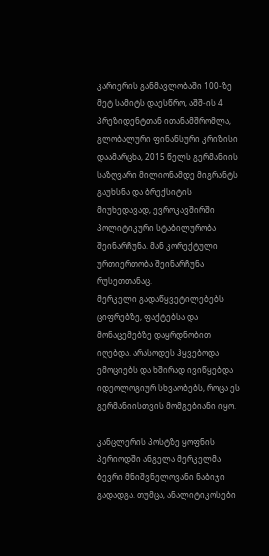კარიერის განმავლობაში 100-ზე მეტ სამიტს დაესწრო, აშშ-ის 4 პრეზიდენტთან ითანამშრომლა, გლობალური ფინანსური კრიზისი დაამარცხა, 2015 წელს გერმანიის საზღვარი მილიონამდე მიგრანტს გაუხსნა და ბრექსიტის მიუხედავად, ევროკავშირში პოლიტიკური სტაბილურობა შეინარჩუნა. მან კორექტული ურთიერთობა შეინარჩუნა რუსეთთანაც.
მერკელი გადაწყვეტილებებს ციფრებზე, ფაქტებსა და მონაცემებზე დაყრდნობით იღებდა. არასოდეს ჰყვებოდა ემოციებს და ხშირად ივიწყებდა იდეოლოგიურ სხვაობებს, როცა ეს გერმანიისთვის მომგებიანი იყო.

კანცლერის პოსტზე ყოფნის პერიოდში ანგელა მერკელმა ბევრი მნიშვნელოვანი ნაბიჯი გადადგა. თუმცა, ანალიტიკოსები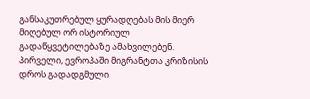განსაკუთრებულ ყურადღებას მის მიერ მიღებულ ორ ისტორიულ გადაწყვეტილებაზე ამახვილებენ.
პირველი, ევროპაში მიგრანტთა კრიზისის დროს გადადგმული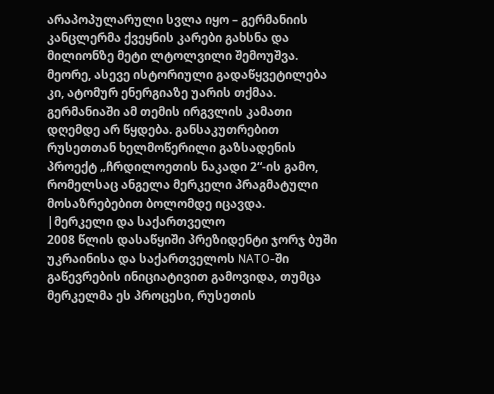არაპოპულარული სვლა იყო – გერმანიის კანცლერმა ქვეყნის კარები გახსნა და მილიონზე მეტი ლტოლვილი შემოუშვა.
მეორე, ასევე ისტორიული გადაწყვეტილება კი, ატომურ ენერგიაზე უარის თქმაა. გერმანიაში ამ თემის ირგვლის კამათი დღემდე არ წყდება. განსაკუთრებით რუსეთთან ხელმოწერილი გაზსადენის პროექტ „ჩრდილოეთის ნაკადი 2“-ის გამო, რომელსაც ანგელა მერკელი პრაგმატული მოსაზრებებით ბოლომდე იცავდა.
|მერკელი და საქართველო
2008 წლის დასაწყიში პრეზიდენტი ჯორჯ ბუში უკრაინისა და საქართველოს NATO-ში გაწევრების ინიციატივით გამოვიდა, თუმცა მერკელმა ეს პროცესი, რუსეთის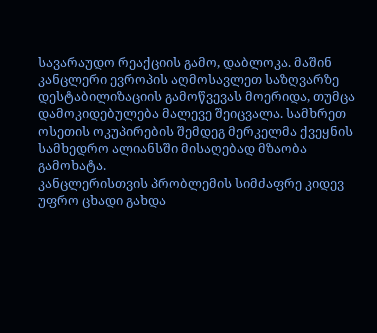სავარაუდო რეაქციის გამო, დაბლოკა. მაშინ კანცლერი ევროპის აღმოსავლეთ საზღვარზე დესტაბილიზაციის გამოწვევას მოერიდა, თუმცა დამოკიდებულება მალევე შეიცვალა. სამხრეთ ოსეთის ოკუპირების შემდეგ მერკელმა ქვეყნის სამხედრო ალიანსში მისაღებად მზაობა გამოხატა.
კანცლერისთვის პრობლემის სიმძაფრე კიდევ უფრო ცხადი გახდა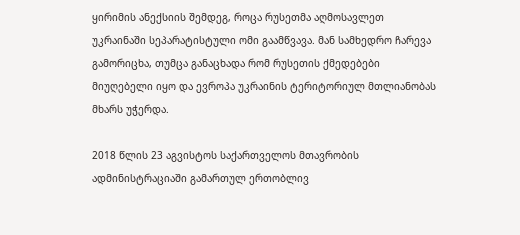ყირიმის ანექსიის შემდეგ, როცა რუსეთმა აღმოსავლეთ უკრაინაში სეპარატისტული ომი გაამწვავა. მან სამხედრო ჩარევა გამორიცხა, თუმცა განაცხადა რომ რუსეთის ქმედებები მიუღებელი იყო და ევროპა უკრაინის ტერიტორიულ მთლიანობას მხარს უჭერდა.

2018 წლის 23 აგვისტოს საქართველოს მთავრობის ადმინისტრაციაში გამართულ ერთობლივ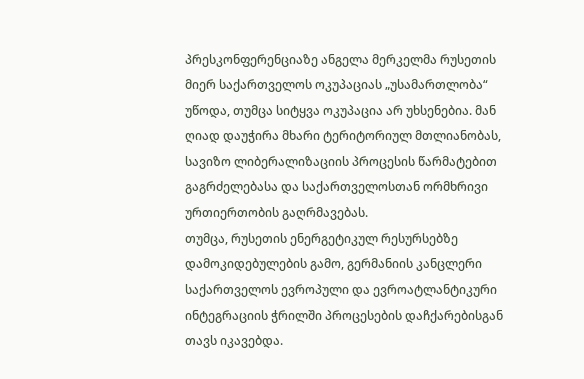პრესკონფერენციაზე ანგელა მერკელმა რუსეთის მიერ საქართველოს ოკუპაციას „უსამართლობა“ უწოდა, თუმცა სიტყვა ოკუპაცია არ უხსენებია. მან
ღიად დაუჭირა მხარი ტერიტორიულ მთლიანობას, სავიზო ლიბერალიზაციის პროცესის წარმატებით გაგრძელებასა და საქართველოსთან ორმხრივი ურთიერთობის გაღრმავებას.
თუმცა, რუსეთის ენერგეტიკულ რესურსებზე დამოკიდებულების გამო, გერმანიის კანცლერი საქართველოს ევროპული და ევროატლანტიკური ინტეგრაციის ჭრილში პროცესების დაჩქარებისგან თავს იკავებდა.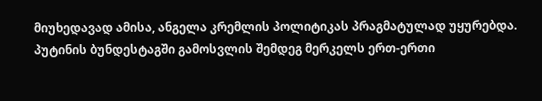მიუხედავად ამისა, ანგელა კრემლის პოლიტიკას პრაგმატულად უყურებდა. პუტინის ბუნდესტაგში გამოსვლის შემდეგ მერკელს ერთ-ერთი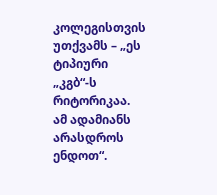კოლეგისთვის უთქვამს – „ეს ტიპიური „კგბ“-ს რიტორიკაა. ამ ადამიანს არასდროს ენდოთ“.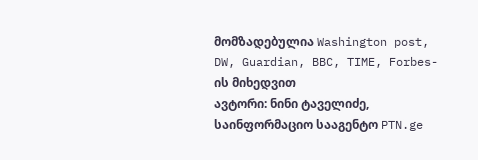მომზადებულია Washington post, DW, Guardian, BBC, TIME, Forbes-ის მიხედვით
ავტორი: ნინი ტაველიძე, საინფორმაციო სააგენტო PTN.ge